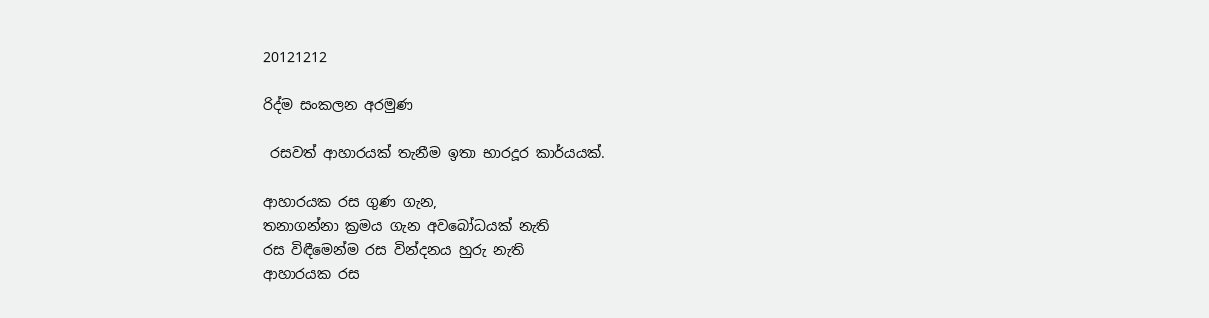20121212

රිද්ම සංකලන අරමුණ

 රසවත් ආහාරයක් තැනීම ඉතා භාරදූර කාර්යයක්.

ආහාරයක රස ගුණ ගැන,
තනාගන්නා ක්‍රමය ගැන අවබෝධයක් නැති
රස විඳීමෙන්ම රස වින්දනය හුරු නැති
ආහාරයක රස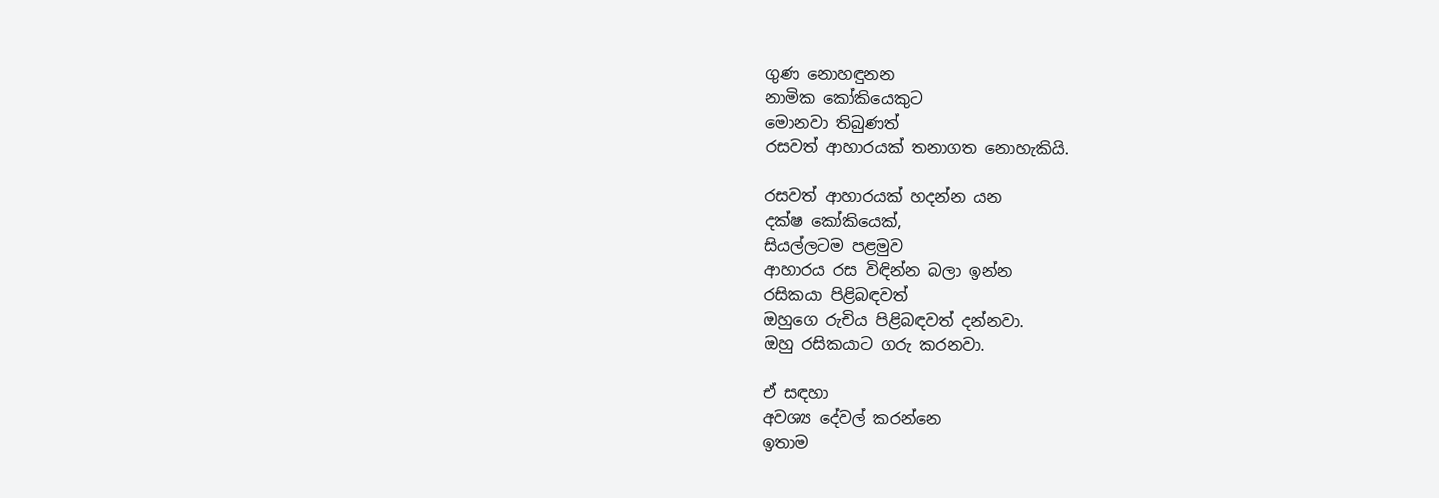ගුණ නොහඳුනන
නාමික කෝකියෙකුට
මොනවා තිබුණත්
රසවත් ආහාරයක් තනාගත නොහැකියි.

රසවත් ආහාරයක් හදන්න යන
දක්ෂ කෝකියෙක්,
සියල්ලටම පළමුව
ආහාරය රස විඳින්න බලා ඉන්න
රසිකයා පිළිබඳවත්
ඔහුගෙ රුචිය පිළිබඳවත් දන්නවා.
ඔහු රසිකයාට ගරු කරනවා.

ඒ සඳහා
අවශ්‍ය දේවල් කරන්නෙ
ඉතාම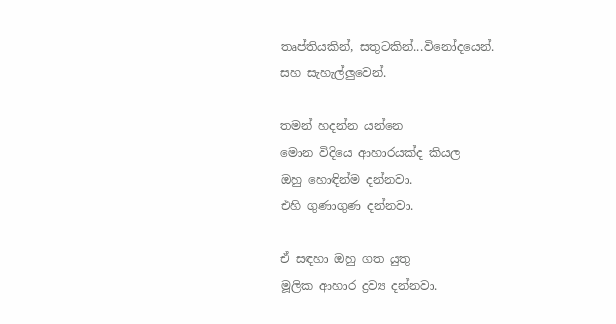තෘප්තියකින්, සතුටකින්...විනෝදයෙන්.
සහ සැහැල්ලුවෙන්.

තමන් හදන්න යන්නෙ
මොන විදියෙ ආහාරයක්ද කියල
ඔහු හොඳින්ම දන්නවා.
එහි ගුණාගුණ දන්නවා.

ඒ සඳහා ඔහු ගත යුතු
මූලික ආහාර ද්‍රව්‍ය දන්නවා.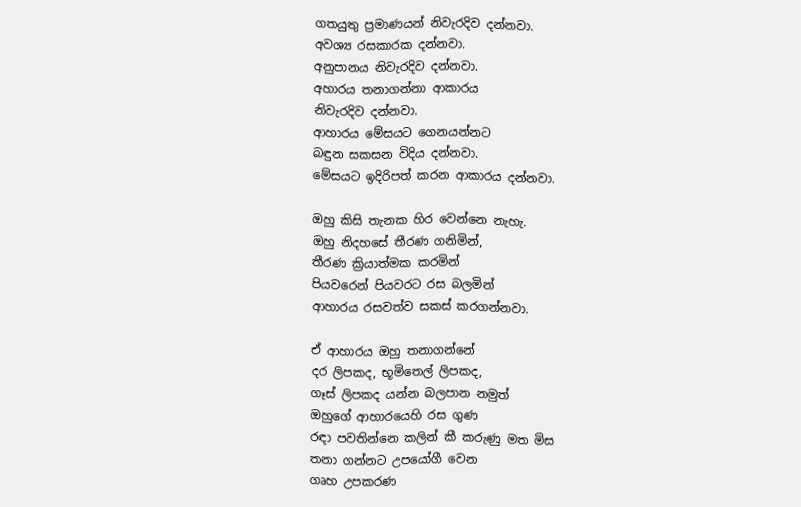ගතයුතු ප්‍රමාණයන් නිවැරදිව දන්නවා.
අවශ්‍ය රසකාරක දන්නවා.
අනුපානය නිවැරදිව දන්නවා.
අහාරය තනාගන්නා ආකාරය
නිවැරදිව දන්නවා.
ආහාරය මේසයට ගෙනයන්නට
බඳුන සකසන විදිය දන්නවා.
මේසයට ඉදිරිපත් කරන ආකාරය දන්නවා.

ඔහු කිසි තැනක හිර වෙන්නෙ නැහැ.
ඔහු නිදහසේ තීරණ ගනිමින්,
තීරණ ක්‍රියාත්මක කරමින්
පියවරෙන් පියවරට රස බලමින්
ආහාරය රසවත්ව සකස් කරගන්නවා.

ඒ ආහාරය ඔහු තනාගන්නේ
දර ලිපකද, භූමිතෙල් ලිපකද,
ගෑස් ලිපකද යන්න බලපාන නමුත්
ඔහුගේ ආහාරයෙහි රස ගුණ
රඳා පවතින්නෙ කලින් කී කරුණු මත මිස
තනා ගන්නට උපයෝගී වෙන
ගෘහ උපකරණ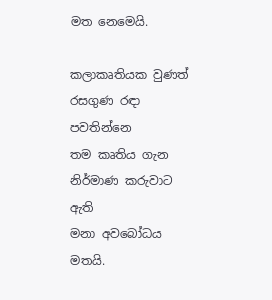මත නෙමෙයි.

කලාකෘතියක වුණත් රසගුණ රඳා පවතින්නෙ
තම කෘතිය ගැන නිර්මාණ කරුවාට ඇති
මනා අවබෝධය මතයි.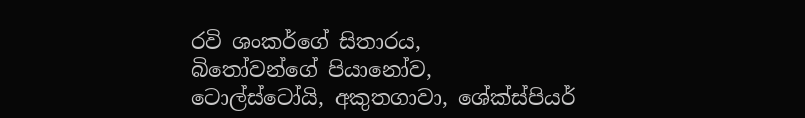රවි ශංකර්ගේ සිතාරය,
බිතෝවන්ගේ පියානෝව,
ටොල්ස්ටෝයි, අකුතගාවා, ශේක්ස්පියර්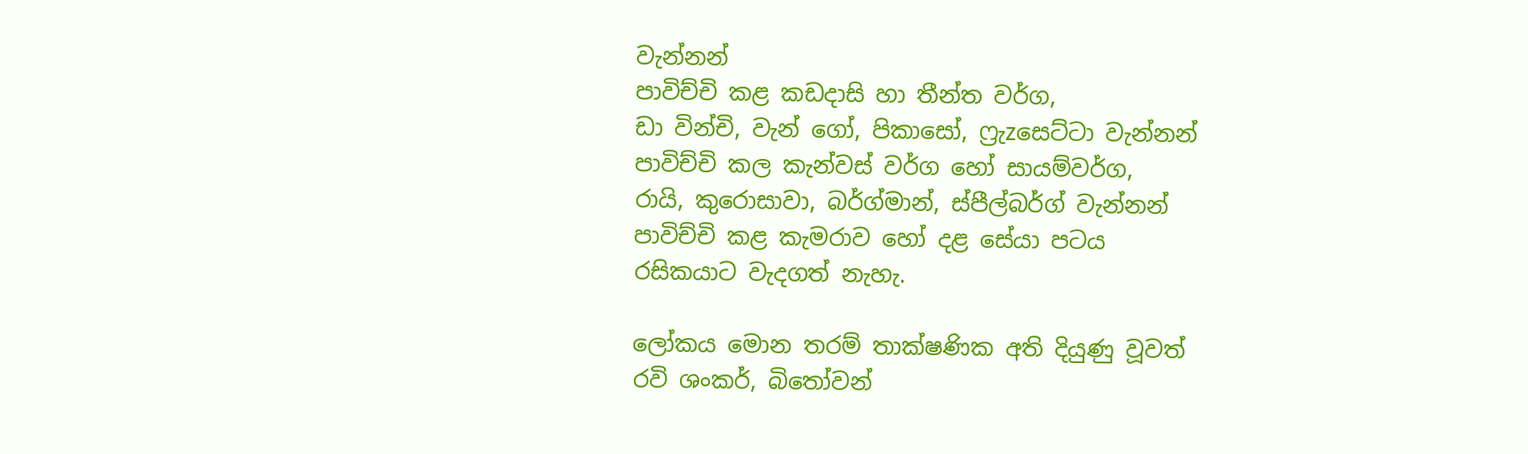වැන්නන්
පාවිච්චි කළ කඩදාසි හා තීන්ත වර්ග,
ඩා වින්චි, වැන් ගෝ, පිකාසෝ, ෆ්‍රැzසෙට්ටා වැන්නන්
පාවිච්චි කල කැන්වස් වර්ග හෝ සායම්වර්ග,
රායි, කුරොසාවා, බර්ග්මාන්, ස්පීල්බර්ග් වැන්නන්
පාවිච්චි කළ කැමරාව හෝ දළ සේයා පටය
රසිකයාට වැදගත් නැහැ.

ලෝකය මොන තරම් තාක්ෂණික අති දියුණු වූවත්
රවි ශංකර්, බිතෝවන්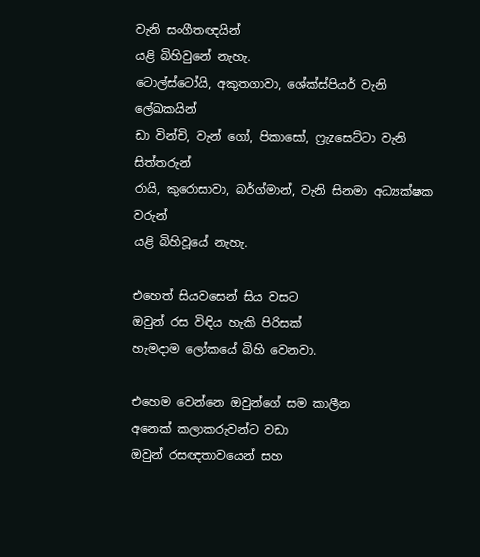වැනි සංගීතඥයින්
යළි බිහිවුනේ නැහැ.
ටොල්ස්ටෝයි, අකුතගාවා, ශේක්ස්පියර් වැනි ලේඛකයින්
ඩා වින්චි, වැන් ගෝ, පිකාසෝ, ෆ්‍රැzසෙට්ටා වැනි සිත්තරුන්
රායි, කුරොසාවා, බර්ග්මාන්, වැනි සිනමා අධ්‍යක්ෂක වරුන්
යළි බිහිවූයේ නැහැ.

එහෙත් සියවසෙන් සිය වසට
ඔවුන් රස විඳිය හැකි පිරිසක්
හැමදාම ලෝකයේ බිහි වෙනවා.

එහෙම වෙන්නෙ ඔවුන්ගේ සම කාලීන
අනෙක් කලාකරුවන්ට වඩා
ඔවුන් රසඥතාවයෙන් සහ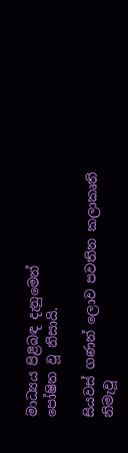මාධ්‍යය පිළිබඳ දැනුමෙන්
පෝෂිත වූ නිසායි.

සියවස් ගණන් ලොව පවතින කලාකෘති නිමැවූ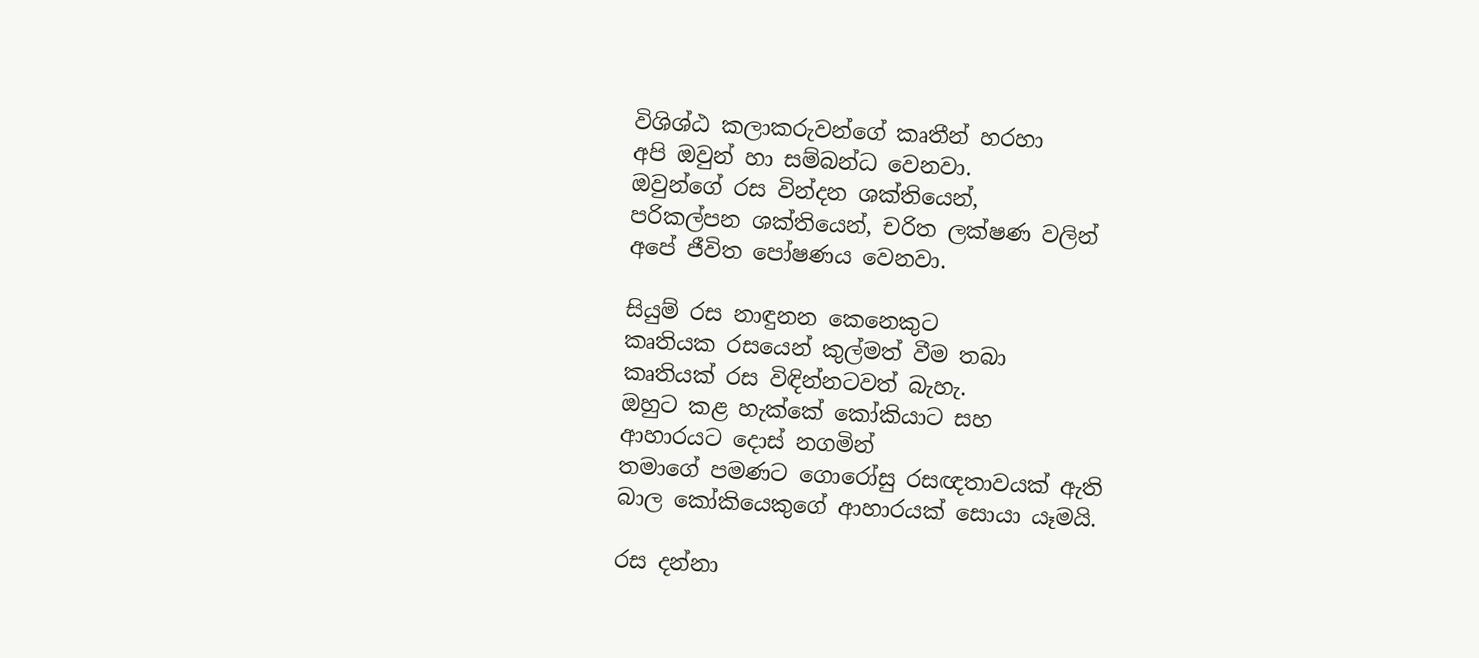විශිශ්ඨ කලාකරුවන්ගේ කෘතීන් හරහා
අපි ඔවුන් හා සම්බන්ධ වෙනවා.
ඔවුන්ගේ රස වින්දන ශක්තියෙන්,
පරිකල්පන ශක්තියෙන්, චරිත ලක්ෂණ වලින්
අපේ ජීවිත පෝෂණය වෙනවා.

සියුම් රස නාඳුනන කෙනෙකුට
කෘතියක රසයෙන් කුල්මත් වීම තබා
කෘතියක් රස විඳින්නටවත් බැහැ.
ඔහුට කළ හැක්කේ කෝකියාට සහ
ආහාරයට දොස් නගමින්
තමාගේ පමණට ගොරෝසු රසඥතාවයක් ඇති
බාල කෝකියෙකුගේ ආහාරයක් සොයා යෑමයි.

රස දන්නා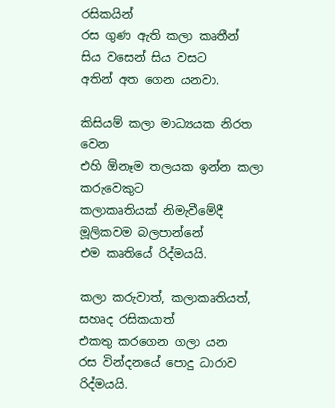රසිකයින්
රස ගුණ ඇති කලා කෘතීන්
සිය වසෙන් සිය වසට
අතින් අත ගෙන යනවා.

කිසියම් කලා මාධ්‍යයක නිරත වෙන
එහි ඕනෑම තලයක ඉන්න කලා කරුවෙකුට
කලාකෘතියක් නිමැවීමේදී
මූලිකවම බලපාන්නේ
එම කෘතියේ රිද්මයයි.

කලා කරුවාත්, කලාකෘතියත්, සහෘද රසිකයාත්
එකතු කරගෙන ගලා යන
රස වින්දනයේ පොදු ධාරාව රිද්මයයි.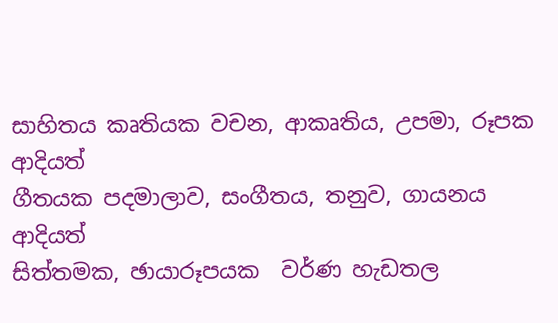සාහිත‍ය කෘතියක වචන, ආකෘතිය, උපමා, රූපක ආදියත්
ගීතයක පදමාලාව, සංගීතය, තනුව, ගායනය ආදියත්
සිත්තමක, ඡායාරූපයක  වර්ණ හැඩතල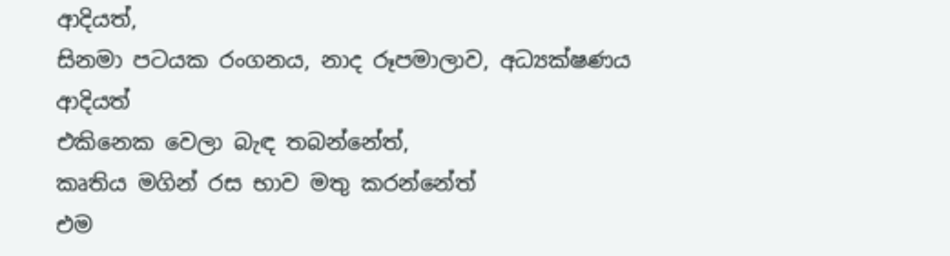ආදියත්,
සිනමා පටයක රංගනය, නාද රූපමාලාව, අධ්‍යක්ෂණය ආදියත්
එකිනෙක වෙලා බැඳ තබන්නේත්,
කෘතිය මගින් රස භාව මතු කරන්නේත්
එම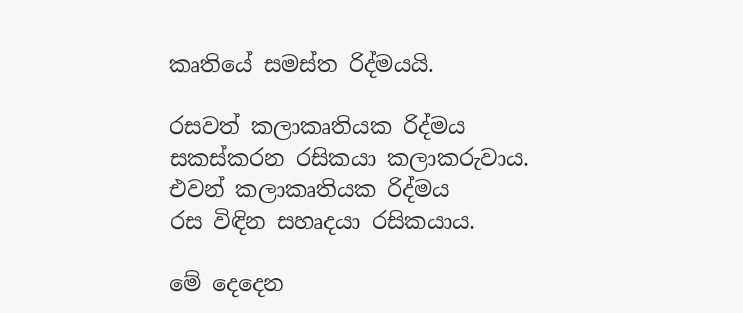කෘතියේ සමස්ත රිද්මයයි.

රසවත් කලාකෘතියක රිද්මය
සකස්කරන රසිකයා කලාකරුවාය.
එවන් කලාකෘතියක රිද්මය
රස විඳින සහෘදයා රසිකයාය.

මේ දෙදෙන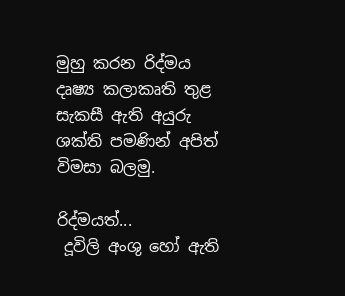මුහු කරන රිද්මය
දෘෂ්‍ය කලාකෘති තුළ සැකසී ඇති අයුරු
ශක්ති පමණින් අපිත් විමසා බලමු.

රිද්මයත්...
 දූවිලි අංශු හෝ ඇති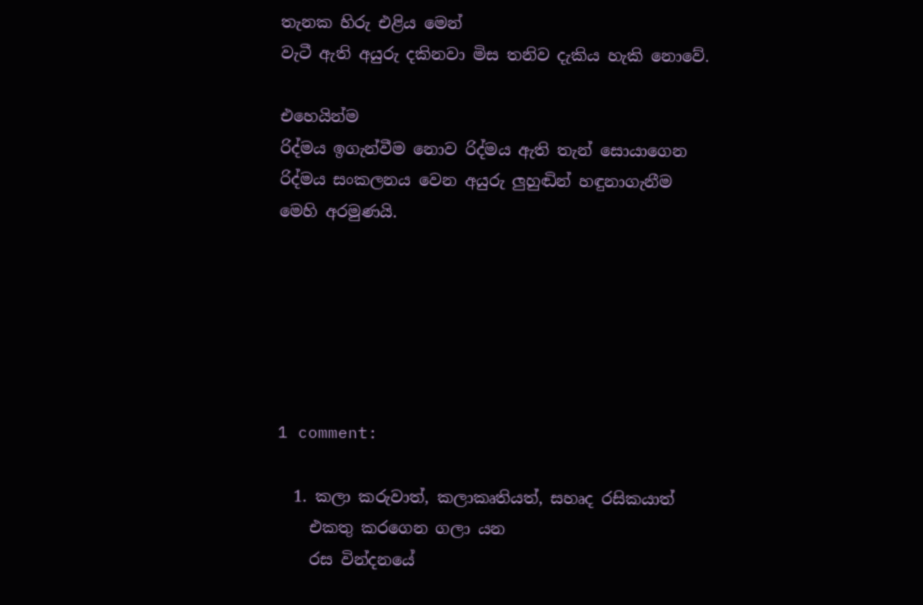තැනක හිරු එළිය මෙන්
වැටී ඇති අයුරු දකිනවා මිස තනිව දැකිය හැකි නොවේ.

එහෙයින්ම
රිද්මය ඉගැන්වීම නොව රිද්මය ඇති තැන් සොයාගෙන
රිද්මය සංකලනය වෙන අයුරු ලුහුඬින් හඳුනාගැනීම
මෙහි අරමුණයි.






1 comment:

  1. කලා කරුවාත්, කලාකෘතියත්, සහෘද රසිකයාත්
    එකතු කරගෙන ගලා යන
    රස වින්දනයේ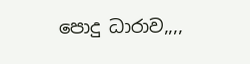පොදු ධාරාව,,,,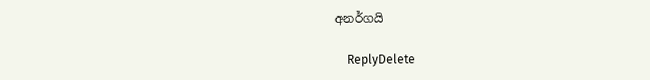අනර්ගයි

    ReplyDelete